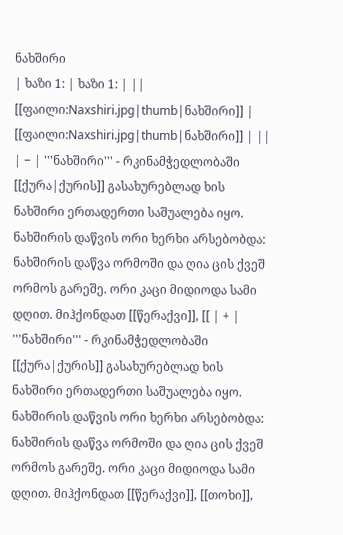ნახშირი
| ხაზი 1: | ხაზი 1: | ||
[[ფაილი:Naxshiri.jpg|thumb|ნახშირი]] | [[ფაილი:Naxshiri.jpg|thumb|ნახშირი]] | ||
| − | '''ნახშირი''' - რკინამჭედლობაში [[ქურა|ქურის]] გასახურებლად ხის ნახშირი ერთადერთი საშუალება იყო. ნახშირის დაწვის ორი ხერხი არსებობდა: ნახშირის დაწვა ორმოში და ღია ცის ქვეშ ორმოს გარეშე. ორი კაცი მიდიოდა სამი დღით. მიჰქონდათ [[წერაქვი]], [[ | + | '''ნახშირი''' - რკინამჭედლობაში [[ქურა|ქურის]] გასახურებლად ხის ნახშირი ერთადერთი საშუალება იყო. ნახშირის დაწვის ორი ხერხი არსებობდა: ნახშირის დაწვა ორმოში და ღია ცის ქვეშ ორმოს გარეშე. ორი კაცი მიდიოდა სამი დღით. მიჰქონდათ [[წერაქვი]], [[თოხი]],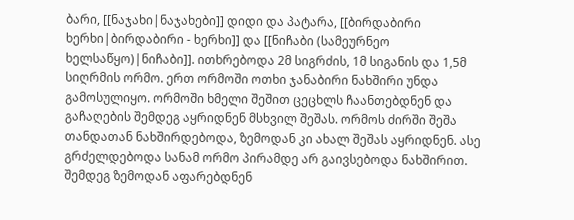ბარი, [[ნაჯახი|ნაჯახები]] დიდი და პატარა, [[ბირდაბირი ხერხი|ბირდაბირი - ხერხი]] და [[ნიჩაბი (სამეურნეო ხელსაწყო)|ნიჩაბი]]. ითხრებოდა 2მ სიგრძის, 1მ სიგანის და 1,5მ სიღრმის ორმო. ერთ ორმოში ოთხი ჯანაბირი ნახშირი უნდა გამოსულიყო. ორმოში ხმელი შეშით ცეცხლს ჩაანთებდნენ და გაჩაღების შემდეგ აყრიდნენ მსხვილ შეშას. ორმოს ძირში შეშა თანდათან ნახშირდებოდა, ზემოდან კი ახალ შეშას აყრიდნენ. ასე გრძელდებოდა სანამ ორმო პირამდე არ გაივსებოდა ნახშირით. შემდეგ ზემოდან აფარებდნენ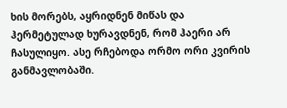ხის მორებს, აყრიდნენ მიწას და ჰერმეტულად ხურავდნენ, რომ ჰაერი არ ჩასულიყო. ასე რჩებოდა ორმო ორი კვირის განმავლობაში.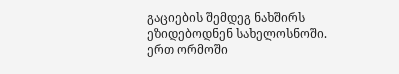გაციების შემდეგ ნახშირს ეზიდებოდნენ სახელოსნოში. ერთ ორმოში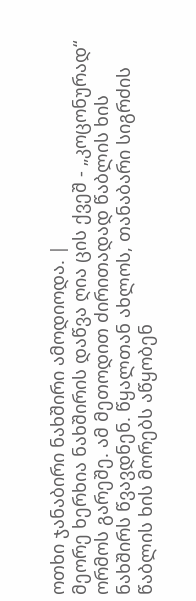ოთხი ჯანაბირი ნახშირი ამოდიოდა. |
მეორე ხერხია ნახშირის დაწვა ღია ცის ქვეშ - „კოცონურად“ ორმოს გარეშე. ამ მეთოდით ძირითადად წაბლის ხის ნახშირს წვავდნენ. წყალთან ახლოს, თანაბარი სიგრძის წაბლის ხის მორებს აწყობენ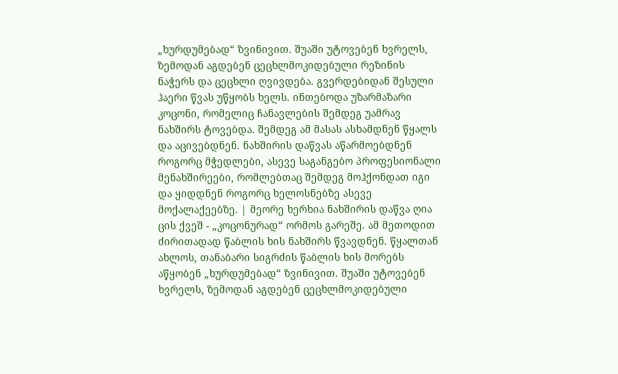„ხურდუმებად“ ზვინივით. შუაში უტოვებენ ხვრელს, ზემოდან აგდებენ ცეცხლმოკიდებული რეზინის ნაჭერს და ცეცხლი ღვივდება. გვერდებიდან შესული ჰაერი წვას უწყობს ხელს. ინთებოდა უზარმაზარი კოცონი, რომელიც ჩანავლების შემდეგ უამრავ ნახშირს ტოვებდა. შემდეგ ამ მასას ასხამდნენ წყალს და აცივებდნენ. ნახშირის დაწვას აწარმოებდნენ როგორც მჭედლები, ასევე საგანგებო პროფესიონალი მენახშირეები, რომლებთაც შემდეგ მოჰქონდათ იგი და ყიდდნენ როგორც ხელოსნებზე ასევე მოქალაქეებზე. | მეორე ხერხია ნახშირის დაწვა ღია ცის ქვეშ - „კოცონურად“ ორმოს გარეშე. ამ მეთოდით ძირითადად წაბლის ხის ნახშირს წვავდნენ. წყალთან ახლოს, თანაბარი სიგრძის წაბლის ხის მორებს აწყობენ „ხურდუმებად“ ზვინივით. შუაში უტოვებენ ხვრელს, ზემოდან აგდებენ ცეცხლმოკიდებული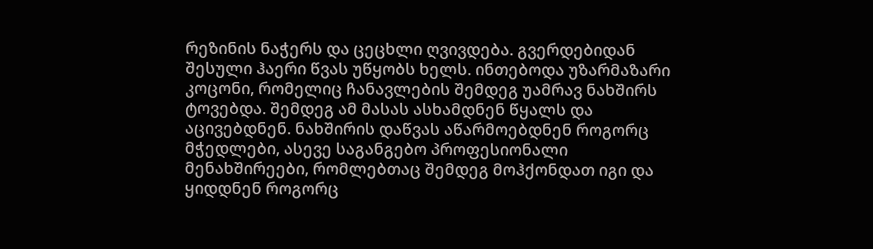რეზინის ნაჭერს და ცეცხლი ღვივდება. გვერდებიდან შესული ჰაერი წვას უწყობს ხელს. ინთებოდა უზარმაზარი კოცონი, რომელიც ჩანავლების შემდეგ უამრავ ნახშირს ტოვებდა. შემდეგ ამ მასას ასხამდნენ წყალს და აცივებდნენ. ნახშირის დაწვას აწარმოებდნენ როგორც მჭედლები, ასევე საგანგებო პროფესიონალი მენახშირეები, რომლებთაც შემდეგ მოჰქონდათ იგი და ყიდდნენ როგორც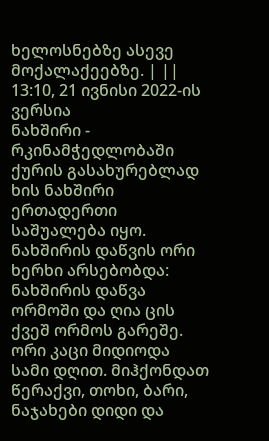ხელოსნებზე ასევე მოქალაქეებზე. | ||
13:10, 21 ივნისი 2022-ის ვერსია
ნახშირი - რკინამჭედლობაში ქურის გასახურებლად ხის ნახშირი ერთადერთი საშუალება იყო. ნახშირის დაწვის ორი ხერხი არსებობდა: ნახშირის დაწვა ორმოში და ღია ცის ქვეშ ორმოს გარეშე. ორი კაცი მიდიოდა სამი დღით. მიჰქონდათ წერაქვი, თოხი, ბარი, ნაჯახები დიდი და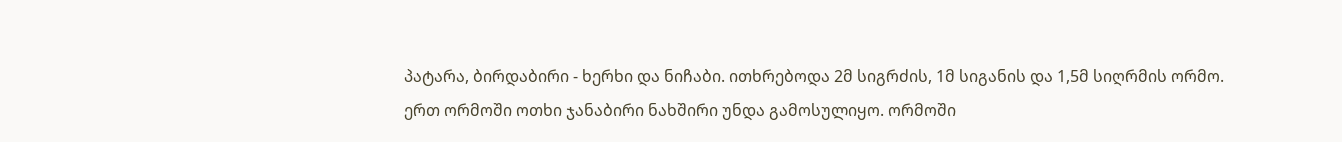პატარა, ბირდაბირი - ხერხი და ნიჩაბი. ითხრებოდა 2მ სიგრძის, 1მ სიგანის და 1,5მ სიღრმის ორმო. ერთ ორმოში ოთხი ჯანაბირი ნახშირი უნდა გამოსულიყო. ორმოში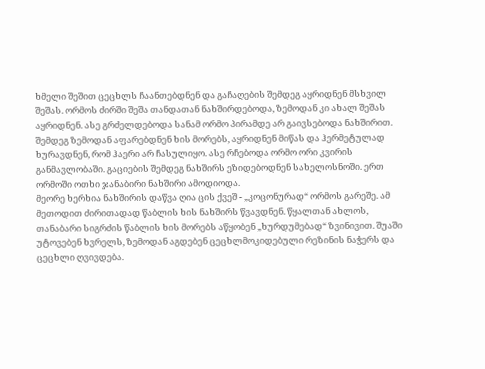ხმელი შეშით ცეცხლს ჩაანთებდნენ და გაჩაღების შემდეგ აყრიდნენ მსხვილ შეშას. ორმოს ძირში შეშა თანდათან ნახშირდებოდა, ზემოდან კი ახალ შეშას აყრიდნენ. ასე გრძელდებოდა სანამ ორმო პირამდე არ გაივსებოდა ნახშირით. შემდეგ ზემოდან აფარებდნენ ხის მორებს, აყრიდნენ მიწას და ჰერმეტულად ხურავდნენ, რომ ჰაერი არ ჩასულიყო. ასე რჩებოდა ორმო ორი კვირის განმავლობაში. გაციების შემდეგ ნახშირს ეზიდებოდნენ სახელოსნოში. ერთ ორმოში ოთხი ჯანაბირი ნახშირი ამოდიოდა.
მეორე ხერხია ნახშირის დაწვა ღია ცის ქვეშ - „კოცონურად“ ორმოს გარეშე. ამ მეთოდით ძირითადად წაბლის ხის ნახშირს წვავდნენ. წყალთან ახლოს, თანაბარი სიგრძის წაბლის ხის მორებს აწყობენ „ხურდუმებად“ ზვინივით. შუაში უტოვებენ ხვრელს, ზემოდან აგდებენ ცეცხლმოკიდებული რეზინის ნაჭერს და ცეცხლი ღვივდება.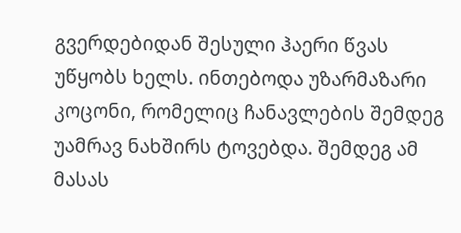გვერდებიდან შესული ჰაერი წვას უწყობს ხელს. ინთებოდა უზარმაზარი კოცონი, რომელიც ჩანავლების შემდეგ უამრავ ნახშირს ტოვებდა. შემდეგ ამ მასას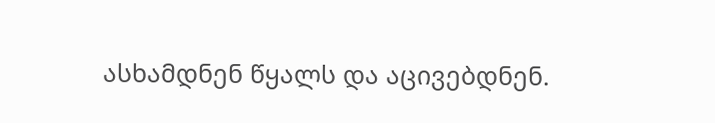ასხამდნენ წყალს და აცივებდნენ.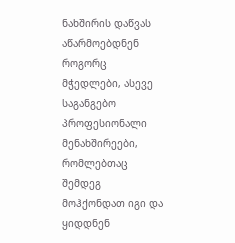ნახშირის დაწვას აწარმოებდნენ როგორც მჭედლები, ასევე საგანგებო პროფესიონალი მენახშირეები, რომლებთაც შემდეგ მოჰქონდათ იგი და ყიდდნენ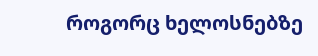როგორც ხელოსნებზე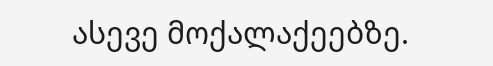ასევე მოქალაქეებზე.